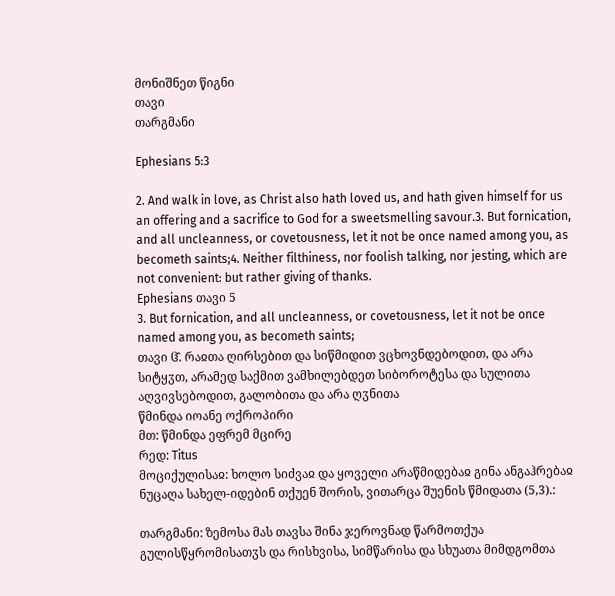მონიშნეთ წიგნი
თავი
თარგმანი

Ephesians 5:3

2. And walk in love, as Christ also hath loved us, and hath given himself for us an offering and a sacrifice to God for a sweetsmelling savour.3. But fornication, and all uncleanness, or covetousness, let it not be once named among you, as becometh saints;4. Neither filthiness, nor foolish talking, nor jesting, which are not convenient: but rather giving of thanks.
Ephesians თავი 5
3. But fornication, and all uncleanness, or covetousness, let it not be once named among you, as becometh saints;
თავი ჱ̂. რაჲთა ღირსებით და სიწმიდით ვცხოვნდებოდით, და არა სიტყჳთ, არამედ საქმით ვამხილებდეთ სიბოროტესა და სულითა აღვივსებოდით, გალობითა და არა ღჳნითა
წმინდა იოანე ოქროპირი
მთ: წმინდა ეფრემ მცირე
რედ: Titus
მოციქულისაჲ: ხოლო სიძვაჲ და ყოველი არაწმიდებაჲ გინა ანგაჰრებაჲ ნუცაღა სახელ-იდებინ თქუენ შორის, ვითარცა შუენის წმიდათა (5,3).:

თარგმანი: ზემოსა მას თავსა შინა ჯეროვნად წარმოთქუა გულისწყრომისათჳს და რისხვისა, სიმწარისა და სხუათა მიმდგომთა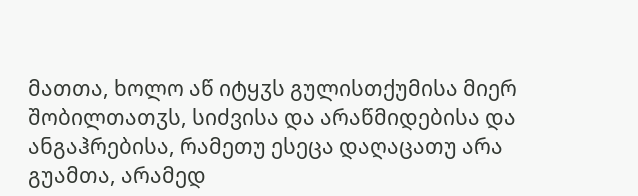მათთა, ხოლო აწ იტყჳს გულისთქუმისა მიერ შობილთათჳს, სიძვისა და არაწმიდებისა და ანგაჰრებისა, რამეთუ ესეცა დაღაცათუ არა გუამთა, არამედ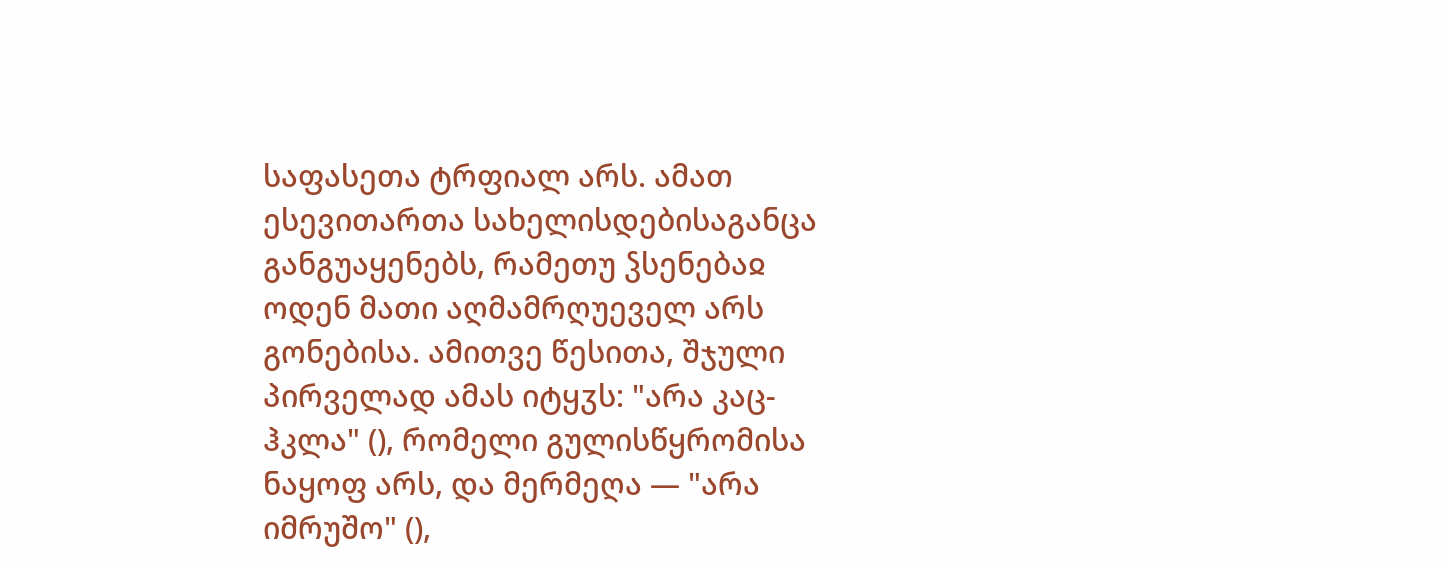საფასეთა ტრფიალ არს. ამათ ესევითართა სახელისდებისაგანცა განგუაყენებს, რამეთუ ჴსენებაჲ ოდენ მათი აღმამრღუეველ არს გონებისა. ამითვე წესითა, შჯული პირველად ამას იტყჳს: "არა კაც-ჰკლა" (), რომელი გულისწყრომისა ნაყოფ არს, და მერმეღა — "არა იმრუშო" (),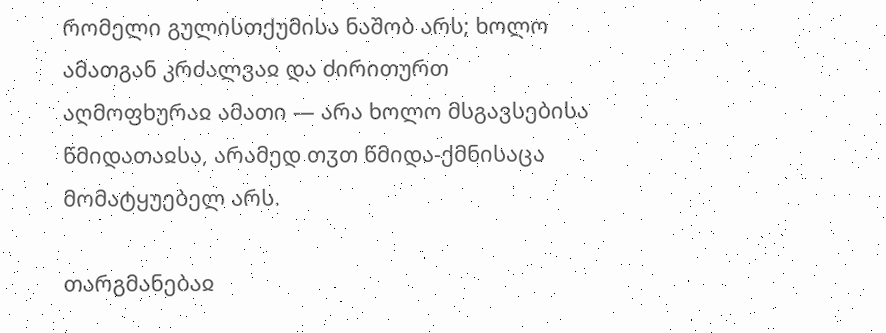რომელი გულისთქუმისა ნაშობ არს; ხოლო ამათგან კრძალვაჲ და ძირითურთ აღმოფხურაჲ ამათი — არა ხოლო მსგავსებისა წმიდათაჲსა, არამედ თჳთ წმიდა-ქმნისაცა მომატყუებელ არს.

თარგმანებაჲ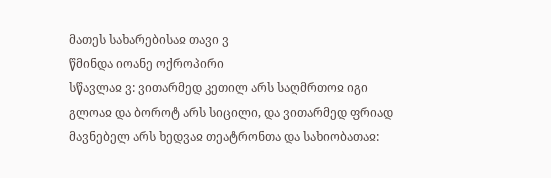მათეს სახარებისაჲ თავი ვ
წმინდა იოანე ოქროპირი
სწავლაჲ ვ: ვითარმედ კეთილ არს საღმრთოჲ იგი გლოაჲ და ბოროტ არს სიცილი, და ვითარმედ ფრიად მავნებელ არს ხედვაჲ თეატრონთა და სახიობათაჲ: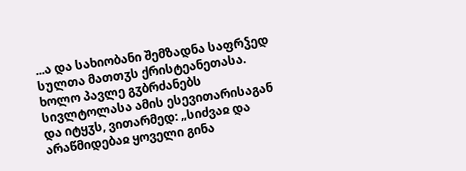...ა და სახიობანი შემზადნა საფრჴედ სულთა მათთჳს ქრისტეანეთასა. ხოლო პავლე გჳბრძანებს სივლტოლასა ამის ესევითარისაგან და იტყჳს, ვითარმედ: „სიძვაჲ და არაწმიდებაჲ ყოველი გინა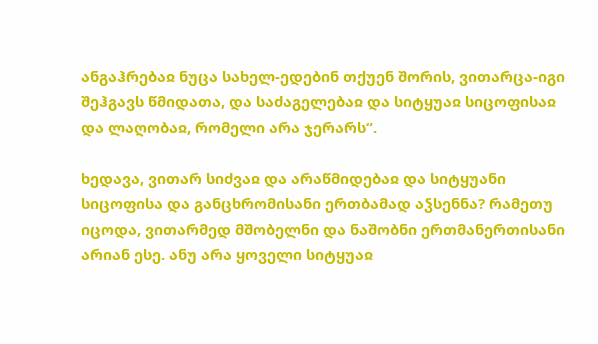ანგაჰრებაჲ ნუცა სახელ-ედებინ თქუენ შორის, ვითარცა-იგი შეჰგავს წმიდათა, და საძაგელებაჲ და სიტყუაჲ სიცოფისაჲ და ლაღობაჲ, რომელი არა ჯერარს“.

ხედავა, ვითარ სიძვაჲ და არაწმიდებაჲ და სიტყუანი სიცოფისა და განცხრომისანი ერთბამად აჴსენნა? რამეთუ იცოდა, ვითარმედ მშობელნი და ნაშობნი ერთმანერთისანი არიან ესე. ანუ არა ყოველი სიტყუაჲ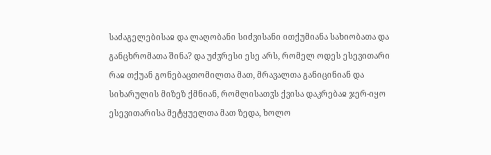საძაგელებისაჲ და ლაღობანი სიძვისანი ითქუმიანა სახიობათა და განცხრომათა შინა? და უძჳრესი ესე არს, რომელ ოდეს ესევითარი რაჲ თქუან გონებაცთომილთა მათ, მრავალთა განიცინიან და სიხარულის მიზეზ ქმნიან, რომლისათჳს ქვისა დაკრებაჲ ჯერ-იყო ესევითარისა მეტყუელთა მათ ზედა, ხოლო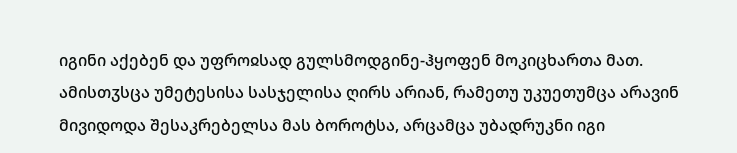იგინი აქებენ და უფროჲსად გულსმოდგინე-ჰყოფენ მოკიცხართა მათ. ამისთჳსცა უმეტესისა სასჯელისა ღირს არიან, რამეთუ უკუეთუმცა არავინ მივიდოდა შესაკრებელსა მას ბოროტსა, არცამცა უბადრუკნი იგი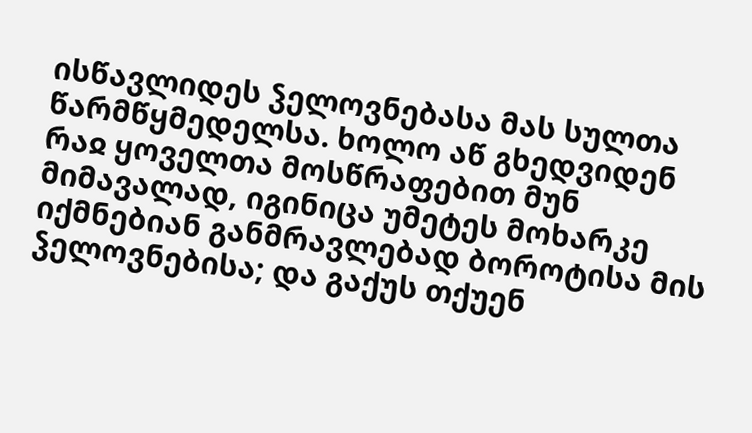ისწავლიდეს ჴელოვნებასა მას სულთა წარმწყმედელსა. ხოლო აწ გხედვიდენ რაჲ ყოველთა მოსწრაფებით მუნ მიმავალად, იგინიცა უმეტეს მოხარკე იქმნებიან განმრავლებად ბოროტისა მის ჴელოვნებისა; და გაქუს თქუენ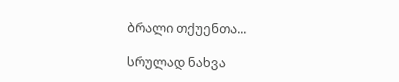ბრალი თქუენთა...

სრულად ნახვა